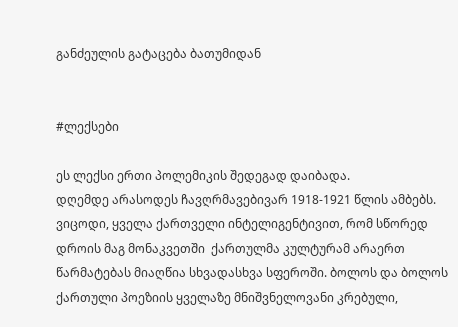განძეულის გატაცება ბათუმიდან


#ლექსები

ეს ლექსი ერთი პოლემიკის შედეგად დაიბადა.
დღემდე არასოდეს ჩავღრმავებივარ 1918-1921 წლის ამბებს. ვიცოდი, ყველა ქართველი ინტელიგენტივით, რომ სწორედ დროის მაგ მონაკვეთში  ქართულმა კულტურამ არაერთ წარმატებას მიაღწია სხვადასხვა სფეროში. ბოლოს და ბოლოს ქართული პოეზიის ყველაზე მნიშვნელოვანი კრებული,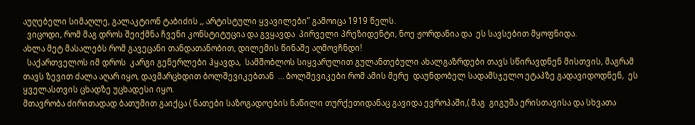აუღებელი სიმაღლე, გალაკტიონ ტაბიძის ,, არტისტული ყვავილები” გამოიცა 1919 წელს.
  ვიცოდი, რომ მაგ დროს შეიქმნა ჩვენი კონსტიტუცია და გვყავდა  პირველი პრეზიდენტი, ნოე ჟორდანია და  ეს სავსებით მყოფნიდა.
ახლა მეტ მასალებს რომ გავეცანი თანდათანობით, დილემის წინაშე აღმოვჩნდი!
  საქართველოს იმ დროს  კარგი გენერლები ჰყავდა,  სამშობლოს სიყვარულით გულანთებული ახალგაზრდები თავს სწირავდნენ მისთვის, მაგრამ თავს ზევით ძალა აღარ იყო, დავმარცხდით ბოლშევიკებთან  … ბოლშევიკები რომ ამის მერე  დაუნდობელ სადამსჯელო ეტაპზე გადავიდოდნენ,  ეს ყველასთვის ცხადზე უცხადესი იყო.
მთავრობა ძირითადად ბათუმით გაიქცა ( ნათები საზოგადოების ნაწილი თურქეთიდანაც გავიდა ევროპაში,( მაგ  გიგუშა ერისთავისა და სხვათა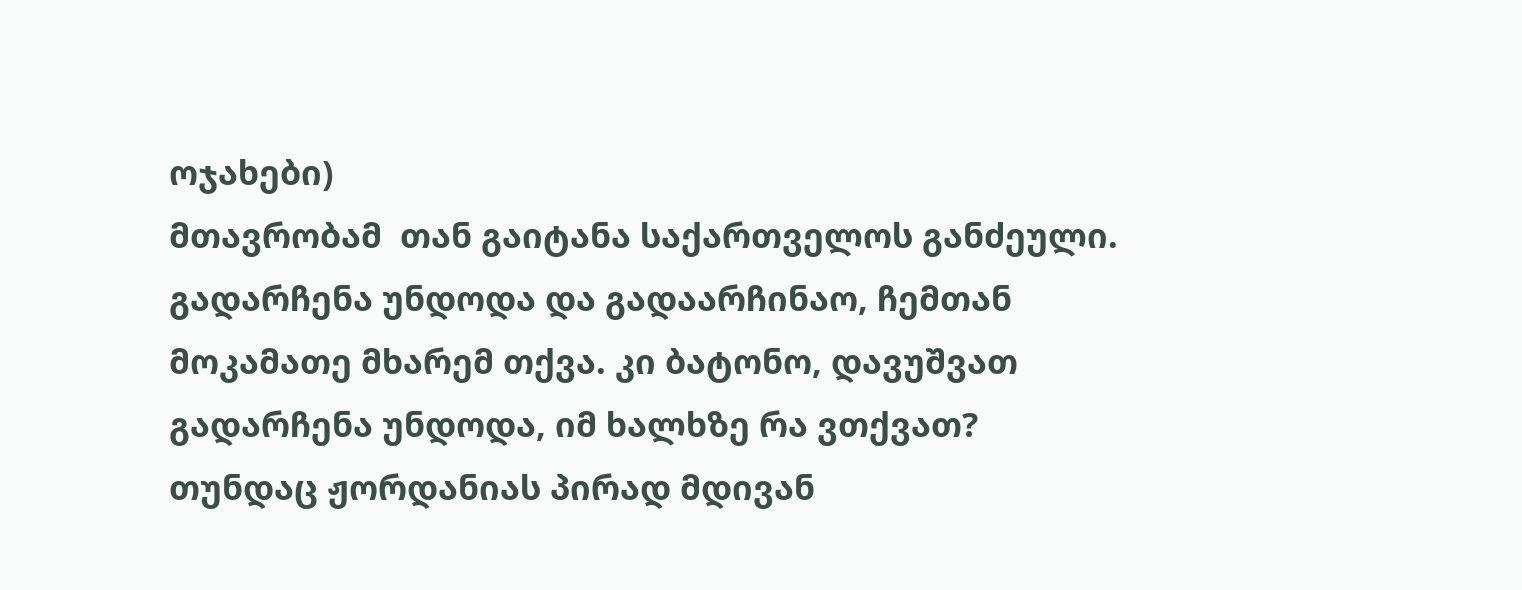ოჯახები)
მთავრობამ  თან გაიტანა საქართველოს განძეული.
გადარჩენა უნდოდა და გადაარჩინაო, ჩემთან მოკამათე მხარემ თქვა. კი ბატონო, დავუშვათ გადარჩენა უნდოდა, იმ ხალხზე რა ვთქვათ?
თუნდაც ჟორდანიას პირად მდივან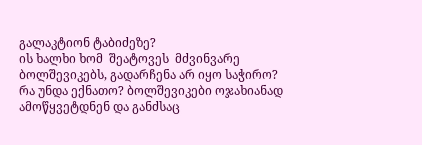გალაკტიონ ტაბიძეზე?
ის ხალხი ხომ  შეატოვეს  მძვინვარე ბოლშევიკებს, გადარჩენა არ იყო საჭირო?
რა უნდა ექნათო? ბოლშევიკები ოჯახიანად ამოწყვეტდნენ და განძსაც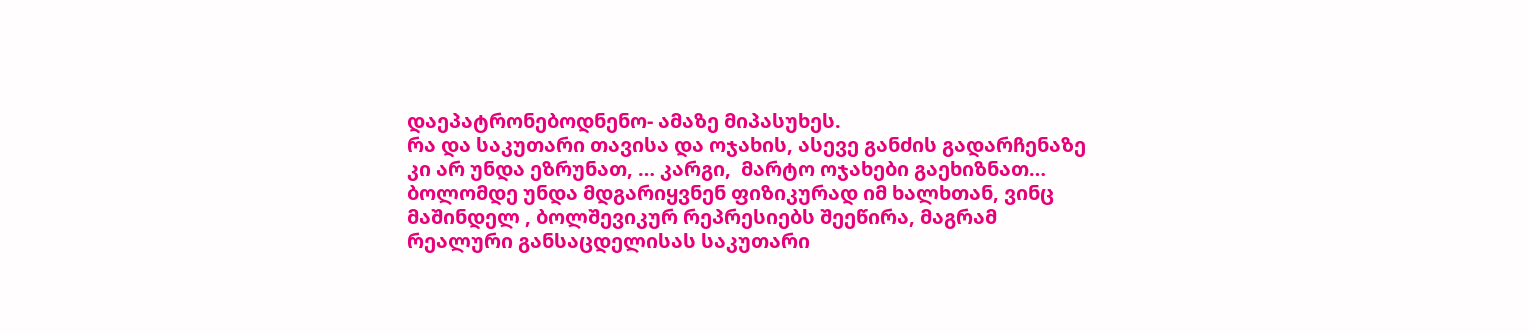დაეპატრონებოდნენო- ამაზე მიპასუხეს.
რა და საკუთარი თავისა და ოჯახის, ასევე განძის გადარჩენაზე კი არ უნდა ეზრუნათ, … კარგი,  მარტო ოჯახები გაეხიზნათ… ბოლომდე უნდა მდგარიყვნენ ფიზიკურად იმ ხალხთან, ვინც მაშინდელ , ბოლშევიკურ რეპრესიებს შეეწირა, მაგრამ  რეალური განსაცდელისას საკუთარი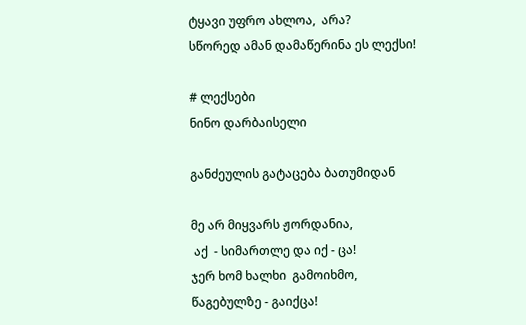ტყავი უფრო ახლოა,  არა?
სწორედ ამან დამაწერინა ეს ლექსი!

# ლექსები
ნინო დარბაისელი

განძეულის გატაცება ბათუმიდან

მე არ მიყვარს ჟორდანია,
 აქ  - სიმართლე და იქ - ცა!
ჯერ ხომ ხალხი  გამოიხმო,
წაგებულზე - გაიქცა!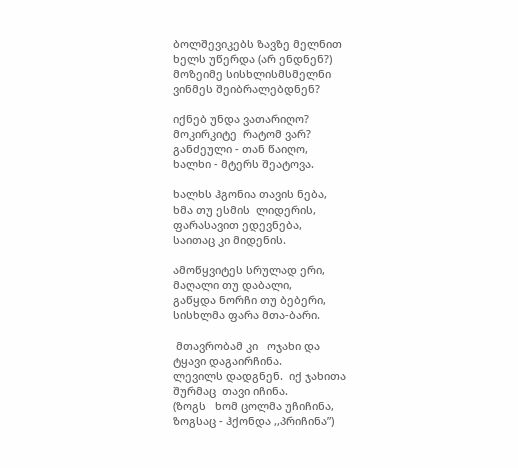ბოლშევიკებს ზავზე მელნით
ხელს უწერდა (არ ენდნენ?)
მოზეიმე სისხლისმსმელნი
ვინმეს შეიბრალებდნენ?

იქნებ უნდა ვათარიღო?
მოკირკიტე  რატომ ვარ?
განძეული - თან წაიღო,
ხალხი - მტერს შეატოვა.

ხალხს ჰგონია თავის ნება,
ხმა თუ ესმის  ლიდერის,
ფარასავით ედევნება,
საითაც კი მიდენის.

ამოწყვიტეს სრულად ერი,
მაღალი თუ დაბალი,
გაწყდა ნორჩი თუ ბებერი,
სისხლმა ფარა მთა-ბარი.

 მთავრობამ კი   ოჯახი და
ტყავი დაგაირჩინა.
ლევილს დადგნენ.  იქ ჯახითა
შურმაც  თავი იჩინა.
(ზოგს   ხომ ცოლმა უჩიჩინა,
ზოგსაც - ჰქონდა ,,პრიჩინა”)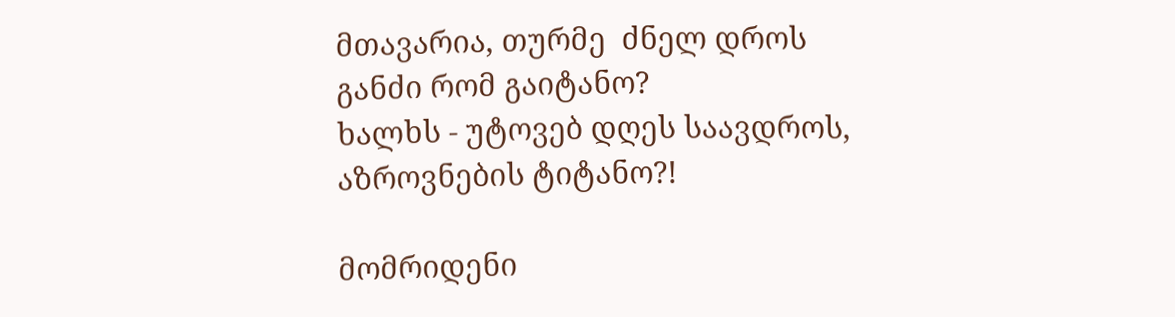მთავარია, თურმე  ძნელ დროს
განძი რომ გაიტანო?
ხალხს - უტოვებ დღეს საავდროს,
აზროვნების ტიტანო?!

მომრიდენი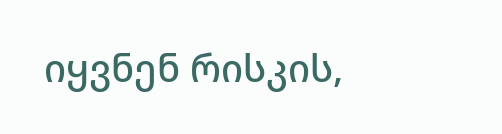იყვნენ რისკის,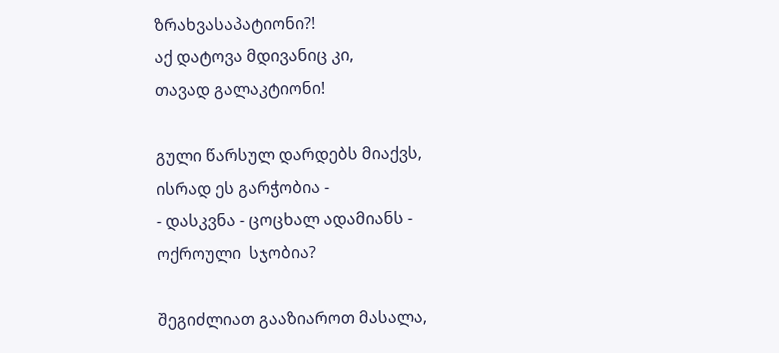ზრახვასაპატიონი?!
აქ დატოვა მდივანიც კი,
თავად გალაკტიონი!

გული წარსულ დარდებს მიაქვს,
ისრად ეს გარჭობია -
- დასკვნა - ცოცხალ ადამიანს -
ოქროული  სჯობია?

შეგიძლიათ გააზიაროთ მასალა,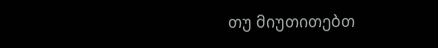თუ მიუთითებთ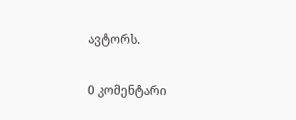ავტორს.

0 კომენტარი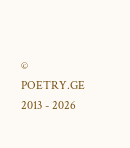© POETRY.GE 2013 - 2026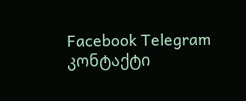Facebook Telegram კონტაქტი